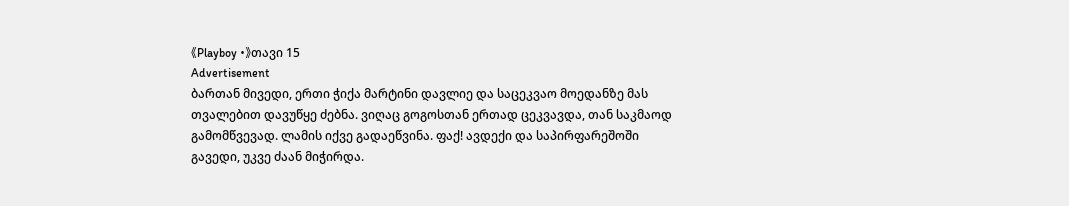《Playboy •》თავი 15
Advertisement
ბართან მივედი, ერთი ჭიქა მარტინი დავლიე და საცეკვაო მოედანზე მას თვალებით დავუწყე ძებნა. ვიღაც გოგოსთან ერთად ცეკვავდა, თან საკმაოდ გამომწვევად. ლამის იქვე გადაეწვინა. ფაქ! ავდექი და საპირფარეშოში გავედი, უკვე ძაან მიჭირდა.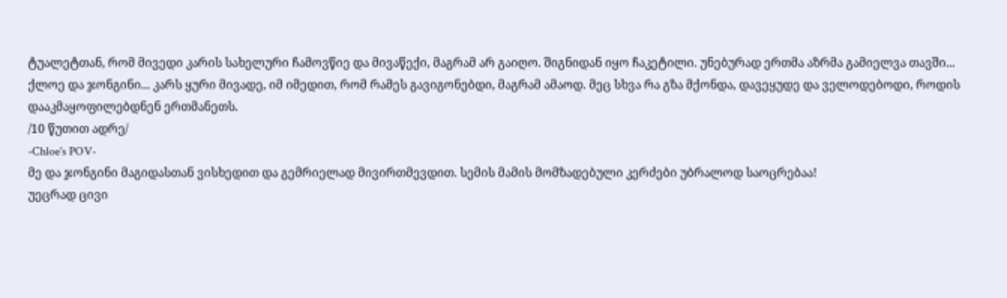ტუალეტთან, რომ მივედი კარის სახელური ჩამოვწიე და მივაწექი, მაგრამ არ გაიღო. შიგნიდან იყო ჩაკეტილი. უნებურად ერთმა აზრმა გამიელვა თავში... ქლოე და ჯონგინი... კარს ყური მივადე, იმ იმედით, რომ რამეს გავიგონებდი, მაგრამ ამაოდ. მეც სხვა რა გზა მქონდა, დავეყუდე და ველოდებოდი, როდის დააკმაყოფილებდნენ ერთმანეთს.
/10 წუთით ადრე/
-Chloe's POV-
მე და ჯონგინი მაგიდასთან ვისხედით და გემრიელად მივირთმევდით. სემის მამის მომზადებული კერძები უბრალოდ საოცრებაა!
უეცრად ცივი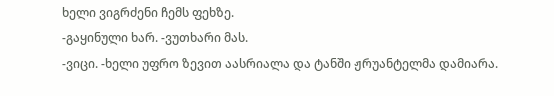ხელი ვიგრძენი ჩემს ფეხზე.
-გაყინული ხარ. -ვუთხარი მას.
-ვიცი. -ხელი უფრო ზევით აასრიალა და ტანში ჟრუანტელმა დამიარა.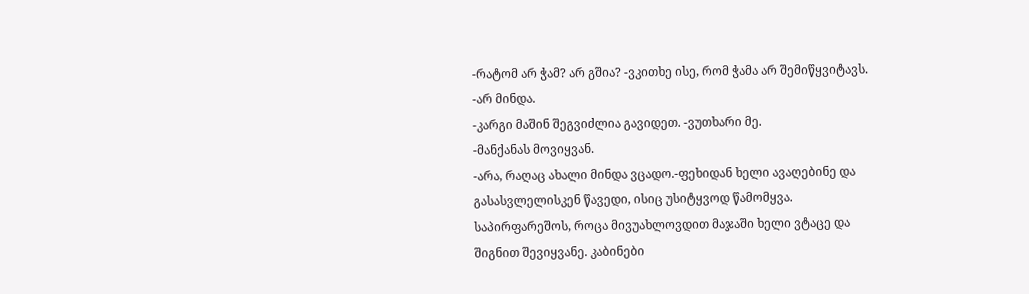-რატომ არ ჭამ? არ გშია? -ვკითხე ისე, რომ ჭამა არ შემიწყვიტავს.
-არ მინდა.
-კარგი მაშინ შეგვიძლია გავიდეთ. -ვუთხარი მე.
-მანქანას მოვიყვან.
-არა, რაღაც ახალი მინდა ვცადო.-ფეხიდან ხელი ავაღებინე და გასასვლელისკენ წავედი, ისიც უსიტყვოდ წამომყვა.
საპირფარეშოს, როცა მივუახლოვდით მაჯაში ხელი ვტაცე და შიგნით შევიყვანე. კაბინები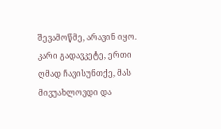შევამოწმე, არავინ იყო. კარი გადავკეტე, ერთი ღმად ჩავისუნთქე, მას მივუახლოვდი და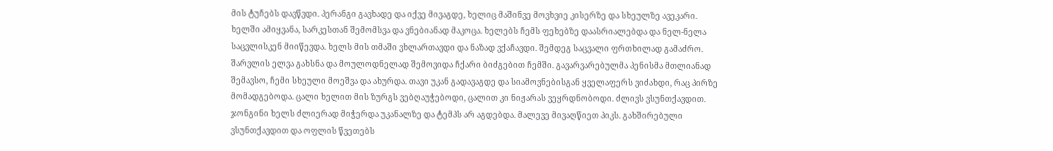მის ტუჩებს დავწვდი. პერანგი გავხადე და იქვე მივაგდე, ხელიც მაშინვე მოვხვიე კისერზე და სხეულზე ავეკარი.
ხელში ამიყვანა, სარკესთან შემომსვა და ვნებიანად მაკოცა. ხელებს ჩემს ფეხებზე დაასრიალებდა და ნელ-ნელა საცვლისკენ მიიწევდა. ხელს მის თმაში ვხლართავდი და ნაზად ვქაჩავდი. შემდეგ საცვალი ფრთხილად გამაძრო. შარვლის ელვა გახსნა და მოულოდნელად შემოვიდა ჩქარი ბიძგებით ჩემში. გავარვარებულმა პენისმა მთლიანად შემავსო, ჩემი სხეული მოეშვა და ახურდა. თავი უკან გადავაგდე და სიამოვნებისგან ყველაფერს ვიძახდი, რაც პირზე მომადგებოდა. ცალი ხელით მის ზურგს ვებღაუჭებოდი, ცალით კი ნიჟარას ვეყრდნობოდი. ძლივს ვსუნთქავდით. ჯონგინი ხელს ძლიერად მიჭერდა უკანალზე და ტემპს არ აგდებდა. მალევე მივაღწიეთ პიკს. გახშირებული ვსუნთქავდით და ოფლის წვეთებს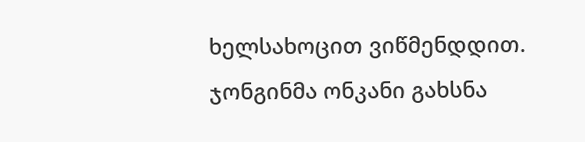ხელსახოცით ვიწმენდდით. ჯონგინმა ონკანი გახსნა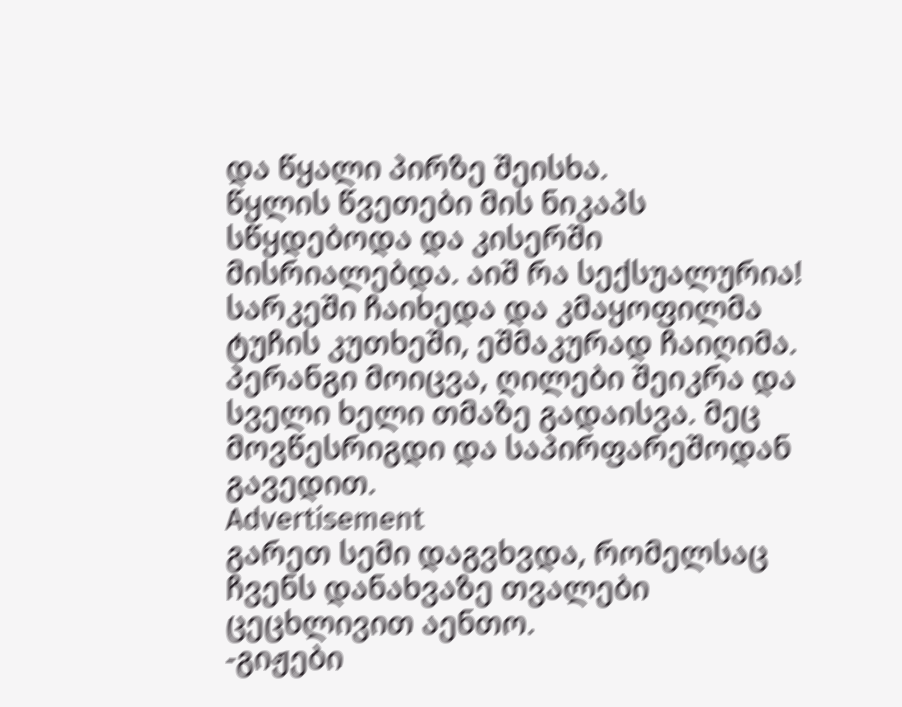და წყალი პირზე შეისხა.
წყლის წვეთები მის ნიკაპს სწყდებოდა და კისერში მისრიალებდა. აიშ რა სექსუალურია!
სარკეში ჩაიხედა და კმაყოფილმა ტუჩის კუთხეში, ეშმაკურად ჩაიღიმა. პერანგი მოიცვა, ღილები შეიკრა და სველი ხელი თმაზე გადაისვა. მეც მოვწესრიგდი და საპირფარეშოდან გავედით.
Advertisement
გარეთ სემი დაგვხვდა, რომელსაც ჩვენს დანახვაზე თვალები ცეცხლივით აენთო.
-გიჟები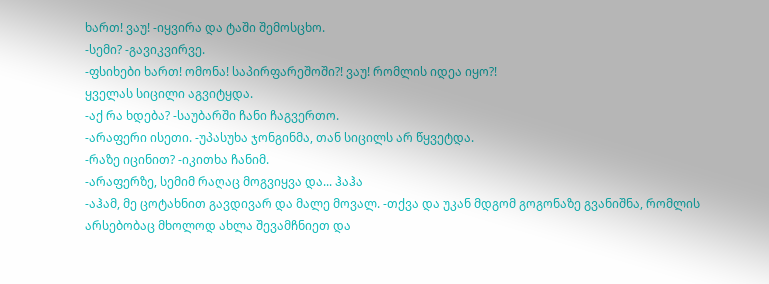ხართ! ვაუ! -იყვირა და ტაში შემოსცხო.
-სემი? -გავიკვირვე.
-ფსიხები ხართ! ომონა! საპირფარეშოში?! ვაუ! რომლის იდეა იყო?!
ყველას სიცილი აგვიტყდა.
-აქ რა ხდება? -საუბარში ჩანი ჩაგვერთო.
-არაფერი ისეთი. -უპასუხა ჯონგინმა, თან სიცილს არ წყვეტდა.
-რაზე იცინით? -იკითხა ჩანიმ.
-არაფერზე, სემიმ რაღაც მოგვიყვა და... ჰაჰა
-აჰამ, მე ცოტახნით გავდივარ და მალე მოვალ. -თქვა და უკან მდგომ გოგონაზე გვანიშნა, რომლის არსებობაც მხოლოდ ახლა შევამჩნიეთ და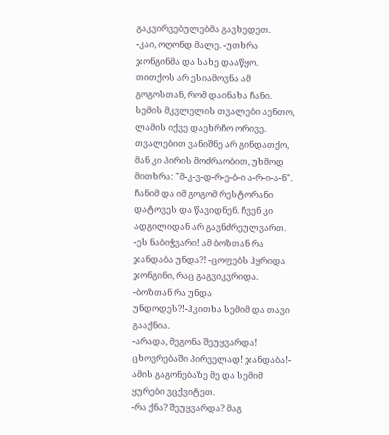გაკვირვებულებმა გავხედეთ.
-კაი, ოღონდ მალე. -უთხრა ჯონგინმა და სახე დააწყო. თითქოს არ ესიამოვნა ამ გოგოსთან, რომ დაინახა ჩანი.
სემის მკვლელის თვალები აენთო, ლამის იქვე დაეხრჩო ორივე. თვალებით ვანიშნე არ გინდათქო, მან კი პირის მოძრაობით, უხმოდ მითხრა: "მ-კ-ვ-დ-რ-ე-ბ-ი ა-რ-ი-ა-ნ".
ჩანიმ და იმ გოგომ რესტორანი დატოვეს და წავიდნენ. ჩვენ კი ადგილიდან არ გავნძრეულვართ.
-ეს ნაბიჭვარი! ამ ბოზთან რა ჯანდაბა უნდა?! -ცოფებს ჰყრიდა ჯონგინი, რაც გაგვიკვრიდა.
-ბოზთან რა უნდა უნდოდეს?!-ჰკითხა სემიმ და თავი გააქნია.
-არადა, მეგონა შეუყვარდა! ცხოვრებაში პირველად! ჯანდაბა!-
ამის გაგონებაზე მე და სემიმ ყურები ვცქვიტეთ.
-რა ქნა? შეუყვარდა? მაგ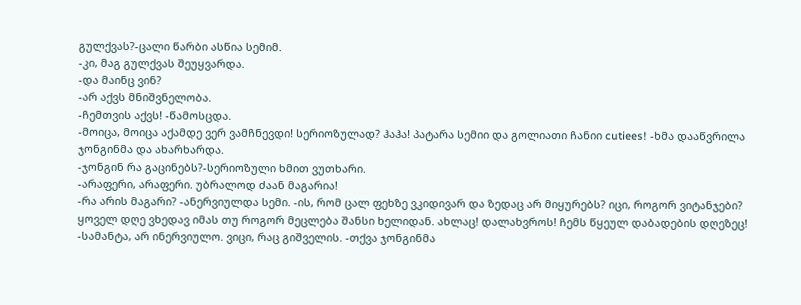გულქვას?-ცალი წარბი ასწია სემიმ.
-კი, მაგ გულქვას შეუყვარდა.
-და მაინც ვინ?
-არ აქვს მნიშვნელობა.
-ჩემთვის აქვს! -წამოსცდა.
-მოიცა, მოიცა აქამდე ვერ ვამჩნევდი! სერიოზულად? ჰაჰა! პატარა სემიი და გოლიათი ჩანიი cutiees! -ხმა დააწვრილა ჯონგინმა და ახარხარდა.
-ჯონგინ რა გაცინებს?-სერიოზული ხმით ვუთხარი.
-არაფერი, არაფერი. უბრალოდ ძაან მაგარია!
-რა არის მაგარი? -ანერვიულდა სემი. -ის, რომ ცალ ფეხზე ვკიდივარ და ზედაც არ მიყურებს? იცი, როგორ ვიტანჯები? ყოველ დღე ვხედავ იმას თუ როგორ მეცლება შანსი ხელიდან. ახლაც! დალახვროს! ჩემს წყეულ დაბადების დღეზეც!
-სამანტა, არ ინერვიულო. ვიცი, რაც გიშველის. -თქვა ჯონგინმა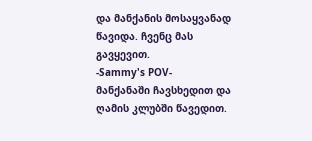და მანქანის მოსაყვანად წავიდა. ჩვენც მას გავყევით.
-Sammy's POV-
მანქანაში ჩავსხედით და ღამის კლუბში წავედით.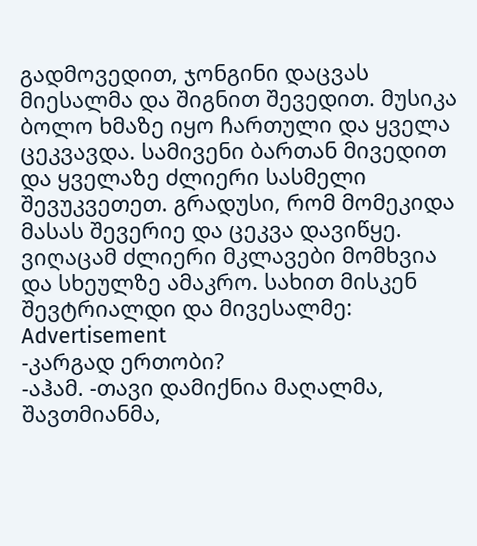გადმოვედით, ჯონგინი დაცვას მიესალმა და შიგნით შევედით. მუსიკა ბოლო ხმაზე იყო ჩართული და ყველა ცეკვავდა. სამივენი ბართან მივედით და ყველაზე ძლიერი სასმელი შევუკვეთეთ. გრადუსი, რომ მომეკიდა მასას შევერიე და ცეკვა დავიწყე. ვიღაცამ ძლიერი მკლავები მომხვია და სხეულზე ამაკრო. სახით მისკენ შევტრიალდი და მივესალმე:
Advertisement
-კარგად ერთობი?
-აჰამ. -თავი დამიქნია მაღალმა, შავთმიანმა,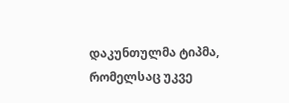დაკუნთულმა ტიპმა, რომელსაც უკვე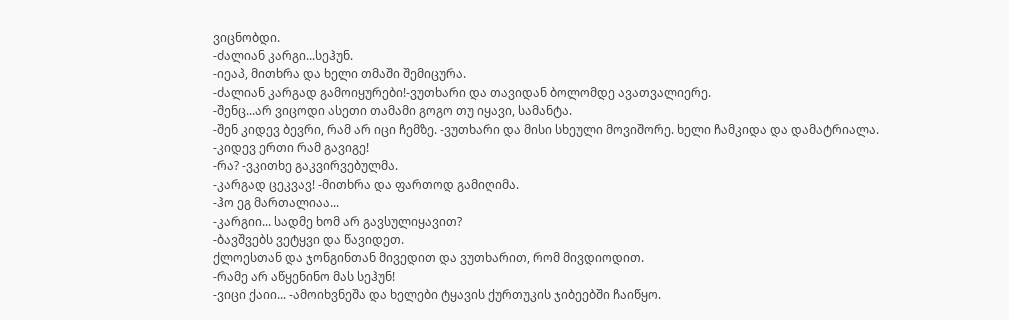ვიცნობდი.
-ძალიან კარგი...სეჰუნ.
-იეაპ, მითხრა და ხელი თმაში შემიცურა.
-ძალიან კარგად გამოიყურები!-ვუთხარი და თავიდან ბოლომდე ავათვალიერე.
-შენც...არ ვიცოდი ასეთი თამამი გოგო თუ იყავი, სამანტა.
-შენ კიდევ ბევრი, რამ არ იცი ჩემზე. -ვუთხარი და მისი სხეული მოვიშორე. ხელი ჩამკიდა და დამატრიალა.
-კიდევ ერთი რამ გავიგე!
-რა? -ვკითხე გაკვირვებულმა.
-კარგად ცეკვავ! -მითხრა და ფართოდ გამიღიმა.
-ჰო ეგ მართალიაა...
-კარგიი... სადმე ხომ არ გავსულიყავით?
-ბავშვებს ვეტყვი და წავიდეთ.
ქლოესთან და ჯონგინთან მივედით და ვუთხარით, რომ მივდიოდით.
-რამე არ აწყენინო მას სეჰუნ!
-ვიცი ქაიი... -ამოიხვნეშა და ხელები ტყავის ქურთუკის ჯიბეებში ჩაიწყო.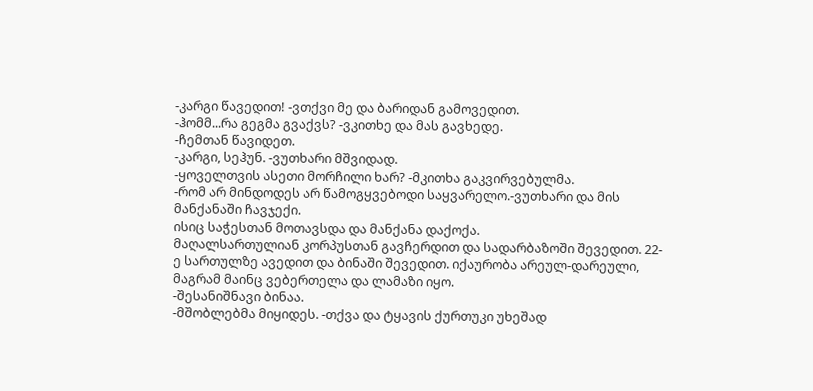-კარგი წავედით! -ვთქვი მე და ბარიდან გამოვედით.
-ჰომმ...რა გეგმა გვაქვს? -ვკითხე და მას გავხედე.
-ჩემთან წავიდეთ.
-კარგი, სეჰუნ. -ვუთხარი მშვიდად.
-ყოველთვის ასეთი მორჩილი ხარ? -მკითხა გაკვირვებულმა.
-რომ არ მინდოდეს არ წამოგყვებოდი საყვარელო.-ვუთხარი და მის მანქანაში ჩავჯექი.
ისიც საჭესთან მოთავსდა და მანქანა დაქოქა.
მაღალსართულიან კორპუსთან გავჩერდით და სადარბაზოში შევედით. 22-ე სართულზე ავედით და ბინაში შევედით. იქაურობა არეულ-დარეული, მაგრამ მაინც ვებერთელა და ლამაზი იყო.
-შესანიშნავი ბინაა.
-მშობლებმა მიყიდეს. -თქვა და ტყავის ქურთუკი უხეშად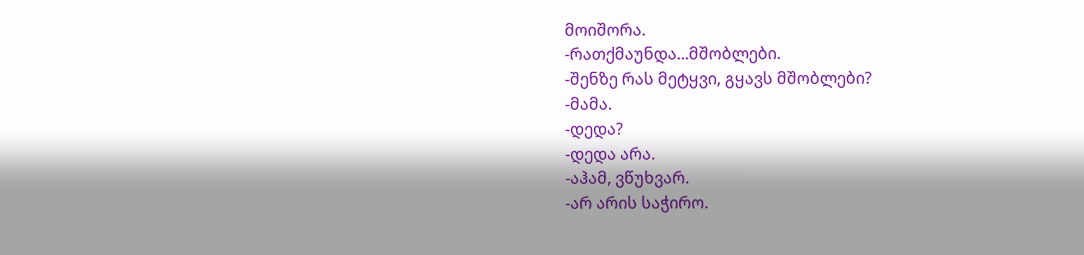მოიშორა.
-რათქმაუნდა...მშობლები.
-შენზე რას მეტყვი, გყავს მშობლები?
-მამა.
-დედა?
-დედა არა.
-აჰამ, ვწუხვარ.
-არ არის საჭირო.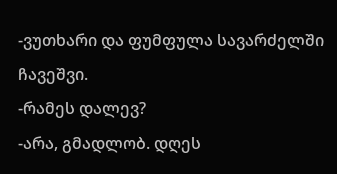-ვუთხარი და ფუმფულა სავარძელში ჩავეშვი.
-რამეს დალევ?
-არა, გმადლობ. დღეს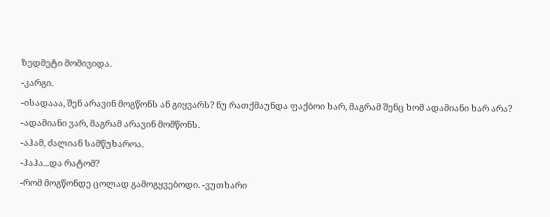ზედმეტი მომივიდა.
-კარგი.
-ისადააა, შენ არავინ მოგწონს ან გიყვარს? ნუ რათქმაუნდა ფაქბოი ხარ, მაგრამ შენც ხომ ადამიანი ხარ არა?
-ადამიანი ვარ, მაგრამ არავინ მომწონს.
-აჰამ, ძალიან სამწუხაროა.
-ჰაჰა...და რატომ?
-რომ მოგწონდე ცოლად გამოგყვებოდი. -ვუთხარი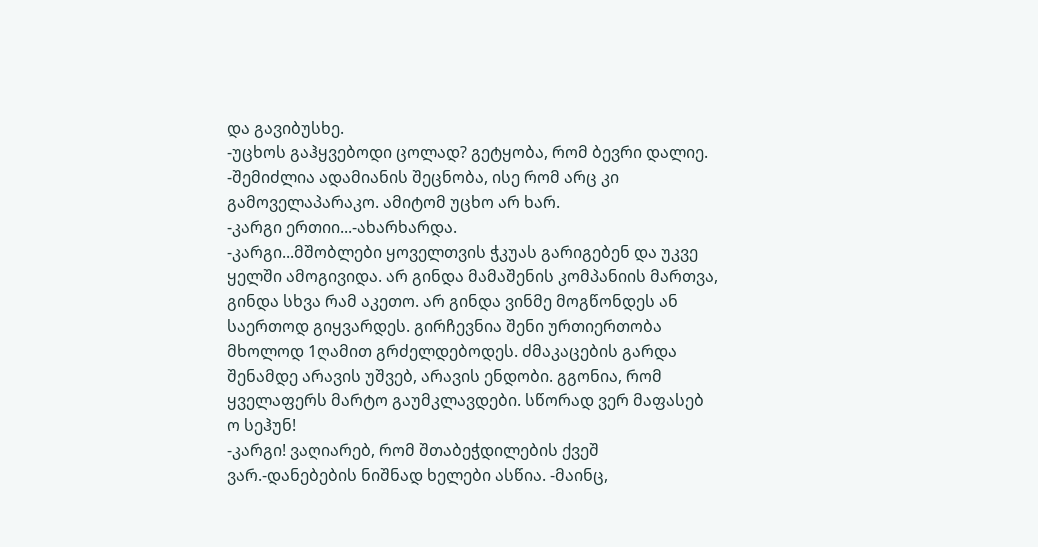და გავიბუსხე.
-უცხოს გაჰყვებოდი ცოლად? გეტყობა, რომ ბევრი დალიე.
-შემიძლია ადამიანის შეცნობა, ისე რომ არც კი გამოველაპარაკო. ამიტომ უცხო არ ხარ.
-კარგი ერთიი...-ახარხარდა.
-კარგი...მშობლები ყოველთვის ჭკუას გარიგებენ და უკვე ყელში ამოგივიდა. არ გინდა მამაშენის კომპანიის მართვა, გინდა სხვა რამ აკეთო. არ გინდა ვინმე მოგწონდეს ან საერთოდ გიყვარდეს. გირჩევნია შენი ურთიერთობა მხოლოდ 1ღამით გრძელდებოდეს. ძმაკაცების გარდა შენამდე არავის უშვებ, არავის ენდობი. გგონია, რომ ყველაფერს მარტო გაუმკლავდები. სწორად ვერ მაფასებ ო სეჰუნ!
-კარგი! ვაღიარებ, რომ შთაბეჭდილების ქვეშ ვარ.-დანებების ნიშნად ხელები ასწია. -მაინც,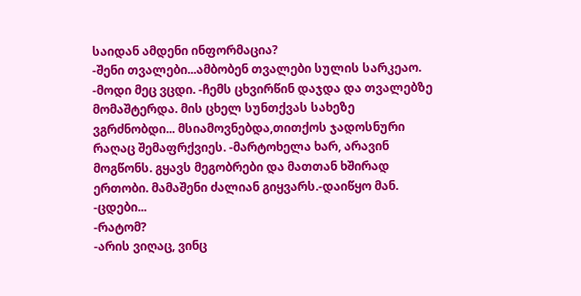საიდან ამდენი ინფორმაცია?
-შენი თვალები...ამბობენ თვალები სულის სარკეაო.
-მოდი მეც ვცდი. -ჩემს ცხვირწინ დაჯდა და თვალებზე მომაშტერდა. მის ცხელ სუნთქვას სახეზე ვგრძნობდი... მსიამოვნებდა,თითქოს ჯადოსნური რაღაც შემაფრქვიეს. -მარტოხელა ხარ, არავინ მოგწონს. გყავს მეგობრები და მათთან ხშირად ერთობი. მამაშენი ძალიან გიყვარს.-დაიწყო მან.
-ცდები...
-რატომ?
-არის ვიღაც, ვინც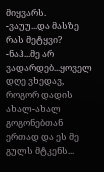მიყვარს.
-ვაუუ...და მასზე რას მეტყვი?
-ნაჰ...მე არ ვადარდებ...ყოველ დღე ვხედავ, როგორ დადის ახალ-ახალ გოგონებთან ერთად და ეს მე გულს მტკენს...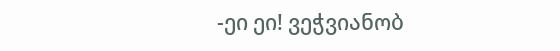-ეი ეი! ვეჭვიანობ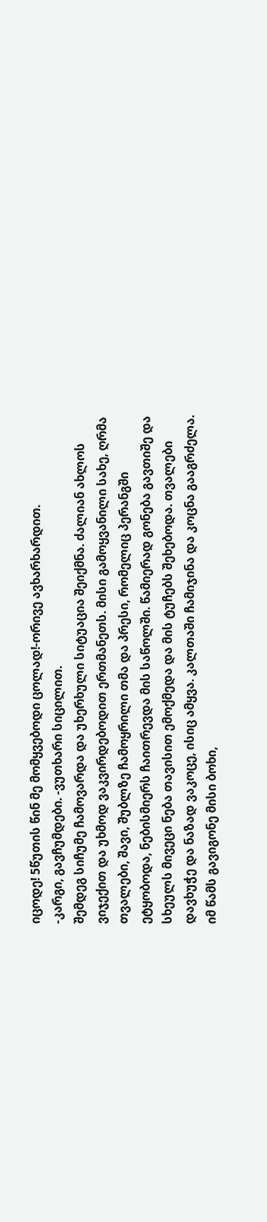იცოდე! 5წუთის წინ მე მომყვებოდი ცოლად!-ორივე ავხარხარდით.
-კარგი, გავჩუმდები. -ვუთხარი სიცილით.
შემდეგ სიჩუმე ჩამოვარდა და უხერხული სიტუაცია შეიქმნა. ძალიან ახლოს ვიჯექით და უხმოდ ვაკვირდებოდით ერთმანეთს. მისი გამოყვანილი სახე, ღრმა თვალები, შავი, შუბლზე ჩამოყრილი თმა და პრესი, რომელიც პერანგში ეტყობოდა, ნებისმიერს ჩაითრევდა მის საწოლში. წამიერად გონება გავთიშე და სხეულს მივეცი ნება თავისით ემოქმედა და მის ტუჩებს შეხებოდა. თვალები დავხუჭე და ნაზად ვაკოცე, ისიც ამყვა. კალთაში ჩამიჯინა და კოცნა გააგრძელა.
იმ წამს გავიგონე მისი ბოხი,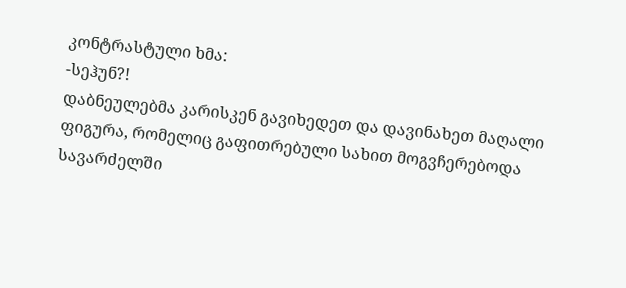კონტრასტული ხმა:
-სეჰუნ?!
დაბნეულებმა კარისკენ გავიხედეთ და დავინახეთ მაღალი ფიგურა, რომელიც გაფითრებული სახით მოგვჩერებოდა სავარძელში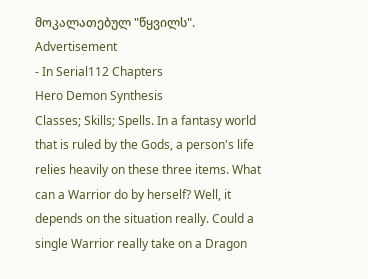მოკალათებულ "წყვილს".
Advertisement
- In Serial112 Chapters
Hero Demon Synthesis
Classes; Skills; Spells. In a fantasy world that is ruled by the Gods, a person's life relies heavily on these three items. What can a Warrior do by herself? Well, it depends on the situation really. Could a single Warrior really take on a Dragon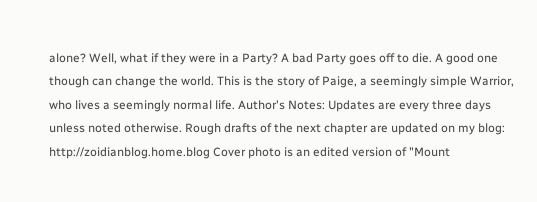alone? Well, what if they were in a Party? A bad Party goes off to die. A good one though can change the world. This is the story of Paige, a seemingly simple Warrior, who lives a seemingly normal life. Author's Notes: Updates are every three days unless noted otherwise. Rough drafts of the next chapter are updated on my blog: http://zoidianblog.home.blog Cover photo is an edited version of "Mount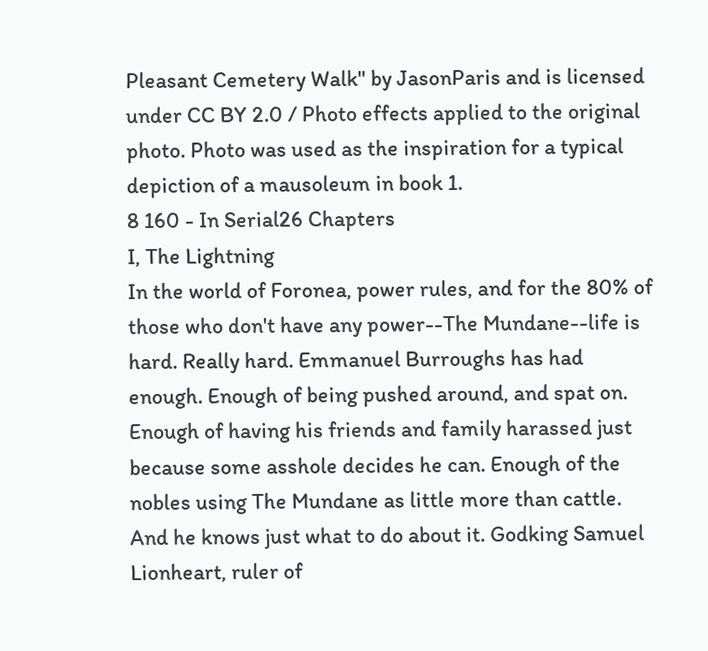Pleasant Cemetery Walk" by JasonParis and is licensed under CC BY 2.0 / Photo effects applied to the original photo. Photo was used as the inspiration for a typical depiction of a mausoleum in book 1.
8 160 - In Serial26 Chapters
I, The Lightning
In the world of Foronea, power rules, and for the 80% of those who don't have any power--The Mundane--life is hard. Really hard. Emmanuel Burroughs has had enough. Enough of being pushed around, and spat on. Enough of having his friends and family harassed just because some asshole decides he can. Enough of the nobles using The Mundane as little more than cattle. And he knows just what to do about it. Godking Samuel Lionheart, ruler of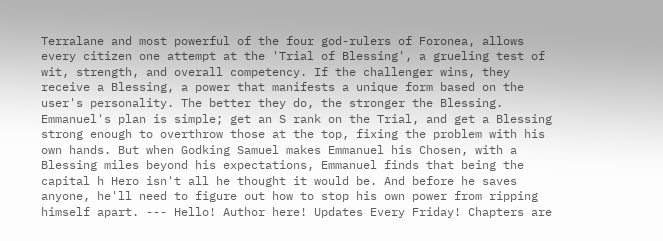Terralane and most powerful of the four god-rulers of Foronea, allows every citizen one attempt at the 'Trial of Blessing', a grueling test of wit, strength, and overall competency. If the challenger wins, they receive a Blessing, a power that manifests a unique form based on the user's personality. The better they do, the stronger the Blessing. Emmanuel's plan is simple; get an S rank on the Trial, and get a Blessing strong enough to overthrow those at the top, fixing the problem with his own hands. But when Godking Samuel makes Emmanuel his Chosen, with a Blessing miles beyond his expectations, Emmanuel finds that being the capital h Hero isn't all he thought it would be. And before he saves anyone, he'll need to figure out how to stop his own power from ripping himself apart. --- Hello! Author here! Updates Every Friday! Chapters are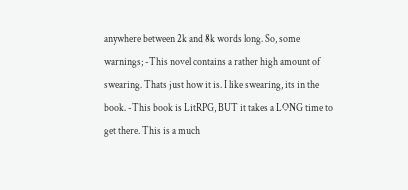anywhere between 2k and 8k words long. So, some warnings; -This novel contains a rather high amount of swearing. Thats just how it is. I like swearing, its in the book. -This book is LitRPG, BUT it takes a LONG time to get there. This is a much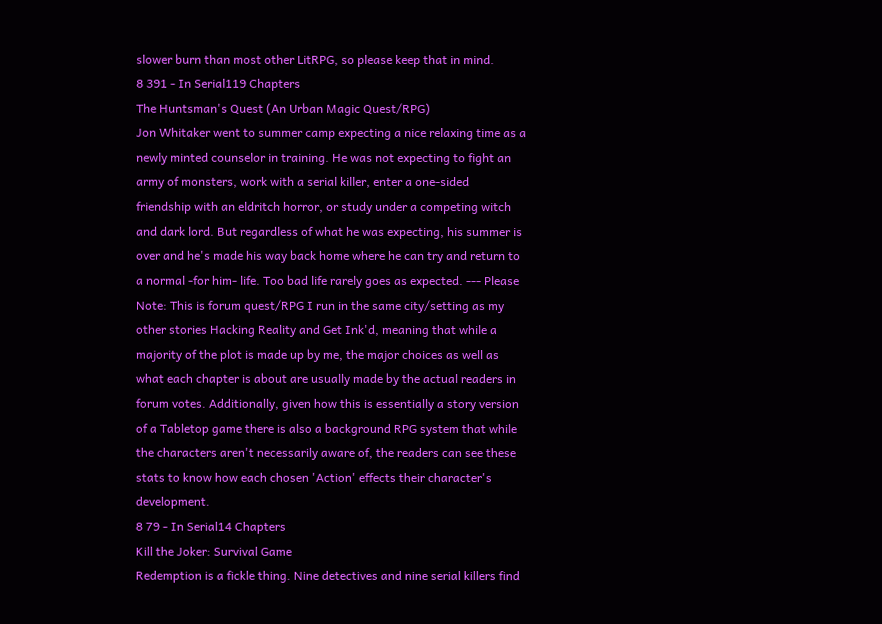slower burn than most other LitRPG, so please keep that in mind.
8 391 - In Serial119 Chapters
The Huntsman's Quest (An Urban Magic Quest/RPG)
Jon Whitaker went to summer camp expecting a nice relaxing time as a newly minted counselor in training. He was not expecting to fight an army of monsters, work with a serial killer, enter a one-sided friendship with an eldritch horror, or study under a competing witch and dark lord. But regardless of what he was expecting, his summer is over and he's made his way back home where he can try and return to a normal -for him- life. Too bad life rarely goes as expected. --- Please Note: This is forum quest/RPG I run in the same city/setting as my other stories Hacking Reality and Get Ink'd, meaning that while a majority of the plot is made up by me, the major choices as well as what each chapter is about are usually made by the actual readers in forum votes. Additionally, given how this is essentially a story version of a Tabletop game there is also a background RPG system that while the characters aren't necessarily aware of, the readers can see these stats to know how each chosen 'Action' effects their character's development.
8 79 - In Serial14 Chapters
Kill the Joker: Survival Game
Redemption is a fickle thing. Nine detectives and nine serial killers find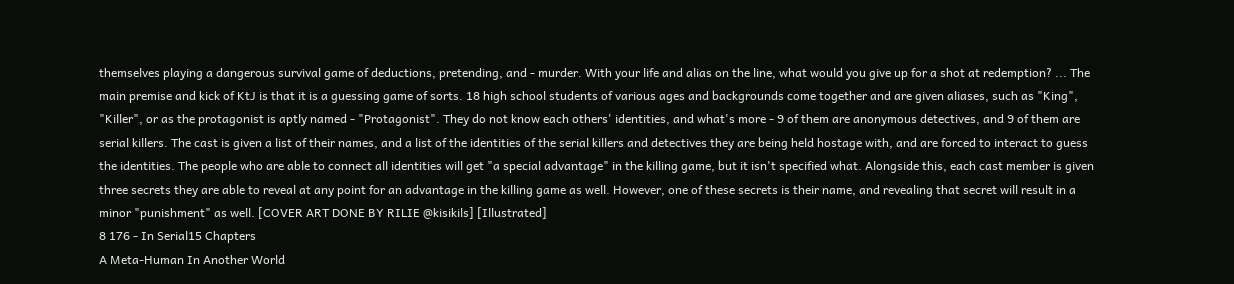themselves playing a dangerous survival game of deductions, pretending, and - murder. With your life and alias on the line, what would you give up for a shot at redemption? ... The main premise and kick of KtJ is that it is a guessing game of sorts. 18 high school students of various ages and backgrounds come together and are given aliases, such as "King", "Killer", or as the protagonist is aptly named - "Protagonist". They do not know each others' identities, and what's more - 9 of them are anonymous detectives, and 9 of them are serial killers. The cast is given a list of their names, and a list of the identities of the serial killers and detectives they are being held hostage with, and are forced to interact to guess the identities. The people who are able to connect all identities will get "a special advantage" in the killing game, but it isn't specified what. Alongside this, each cast member is given three secrets they are able to reveal at any point for an advantage in the killing game as well. However, one of these secrets is their name, and revealing that secret will result in a minor "punishment" as well. [COVER ART DONE BY RILIE @kisikils] [Illustrated]
8 176 - In Serial15 Chapters
A Meta-Human In Another World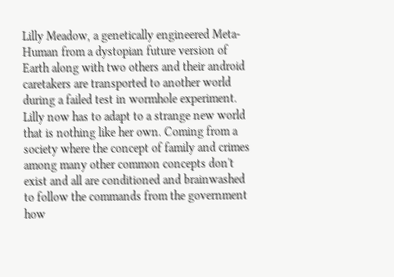Lilly Meadow, a genetically engineered Meta-Human from a dystopian future version of Earth along with two others and their android caretakers are transported to another world during a failed test in wormhole experiment. Lilly now has to adapt to a strange new world that is nothing like her own. Coming from a society where the concept of family and crimes among many other common concepts don't exist and all are conditioned and brainwashed to follow the commands from the government how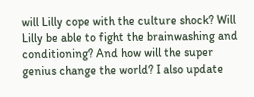will Lilly cope with the culture shock? Will Lilly be able to fight the brainwashing and conditioning? And how will the super genius change the world? I also update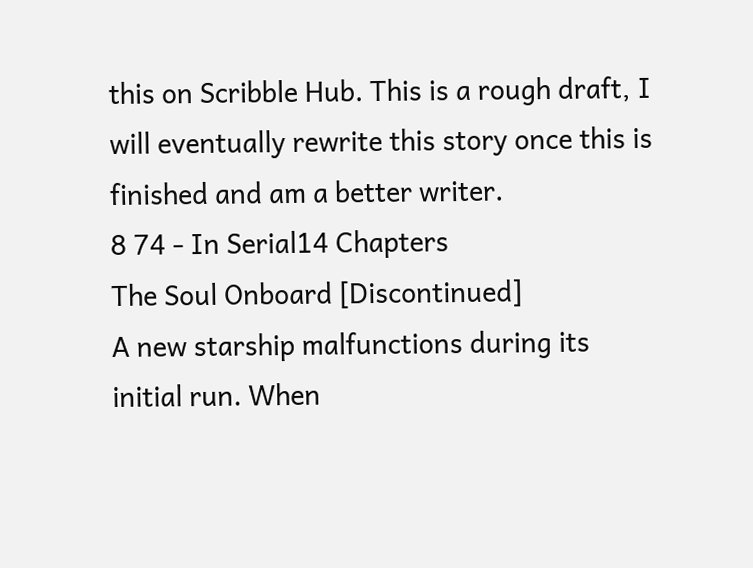this on Scribble Hub. This is a rough draft, I will eventually rewrite this story once this is finished and am a better writer.
8 74 - In Serial14 Chapters
The Soul Onboard [Discontinued]
A new starship malfunctions during its initial run. When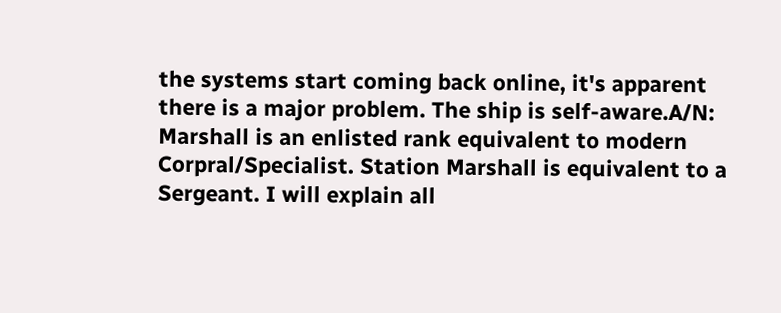the systems start coming back online, it's apparent there is a major problem. The ship is self-aware.A/N: Marshall is an enlisted rank equivalent to modern Corpral/Specialist. Station Marshall is equivalent to a Sergeant. I will explain all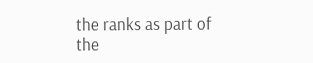the ranks as part of the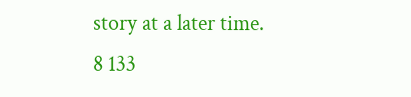story at a later time.
8 133